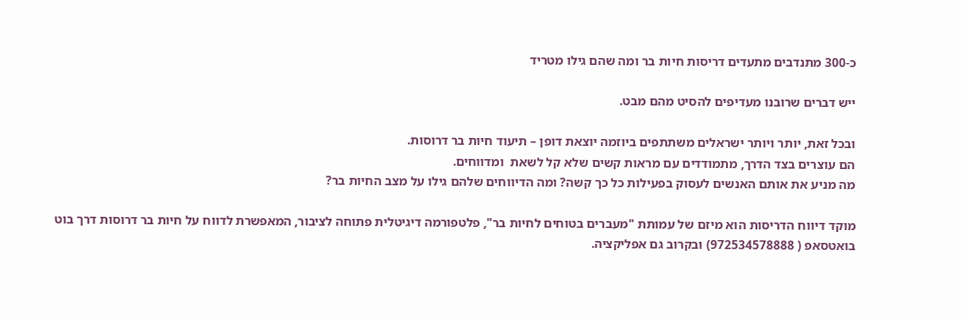כ-300 מתנדבים מתעדים דריסות חיות בר ומה שהם גילו מטריד

ייש דברים שרובנו מעדיפים להסיט מהם מבט.

ובכל זאת, יותר ויותר ישראלים משתתפים ביוזמה יוצאת דופן – תיעוד חיות בר דרוסות.
הם עוצרים בצד הדרך, מתמודדים עם מראות קשים שלא קל לשאת  ומדווחים.
מה מניע את אותם האנשים לעסוק בפעילות כל כך קשה? ומה הדיווחים שלהם גילו על מצב החיות בר?

מוקד דיווח הדריסות הוא מיזם של עמותת "מעברים בטוחים לחיות בר", פלטפורמה דיגיטלית פתוחה לציבור, המאפשרת לדווח על חיות בר דרוסות דרך בוט בואטסאפ ( 972534578888) ובקרוב גם אפליקציה.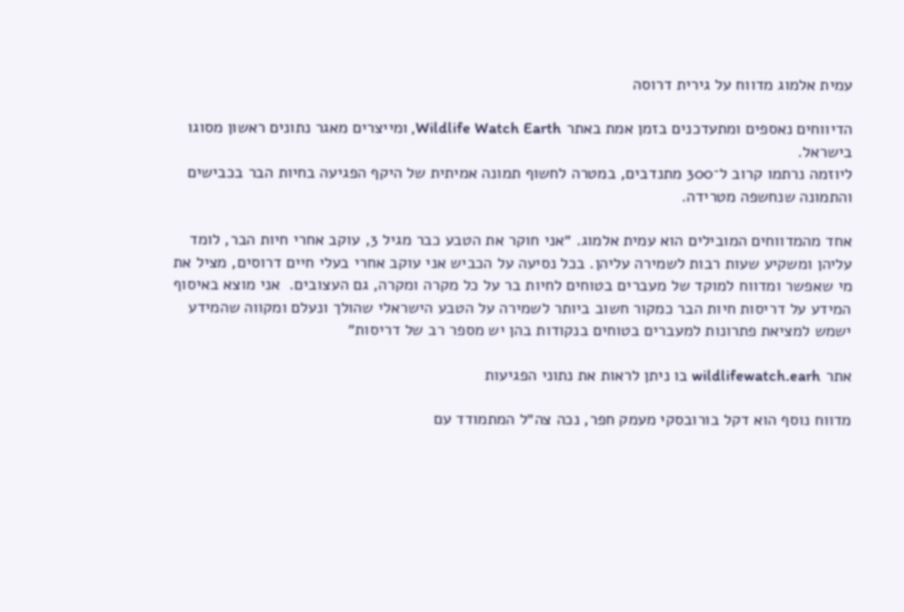עמית אלמוג מדווח על גירית דרוסה

הדיווחים נאספים ומתעדכנים בזמן אמת באתר Wildlife Watch Earth, ומייצרים מאגר נתונים ראשון מסוגו בישראל.
ליוזמה נרתמו קרוב ל־300 מתנדבים, במטרה לחשוף תמונה אמיתית של היקף הפגיעה בחיות הבר בכבישים והתמונה שנחשפה מטרידה.

אחד מהמדווחים המובילים הוא עמית אלמוג. ״אני חוקר את הטבע כבר מגיל 3, עוקב אחרי חיות הבר, לומד עליהן ומשקיע שעות רבות לשמירה עליהן. בכל נסיעה על הכביש אני עוקב אחרי בעלי חיים דרוסים, מציל את מי שאפשר ומדווח למוקד של מעברים בטוחים לחיות בר על כל מקרה ומקרה, גם העצובים.  אני מוצא באיסוף המידע על דריסות חיות הבר כמקור חשוב ביותר לשמירה על הטבע הישראלי שהולך ונעלם ומקווה שהמידע ישמש למציאת פתרונות למעברים בטוחים בנקודות בהן יש מספר רב של דריסות״

אתר wildlifewatch.earh בו ניתן לראות את נתוני הפגיעות

מדווח נוסף הוא דקל בורובסקי מעמק חפר, נכה צה״ל המתמודד עם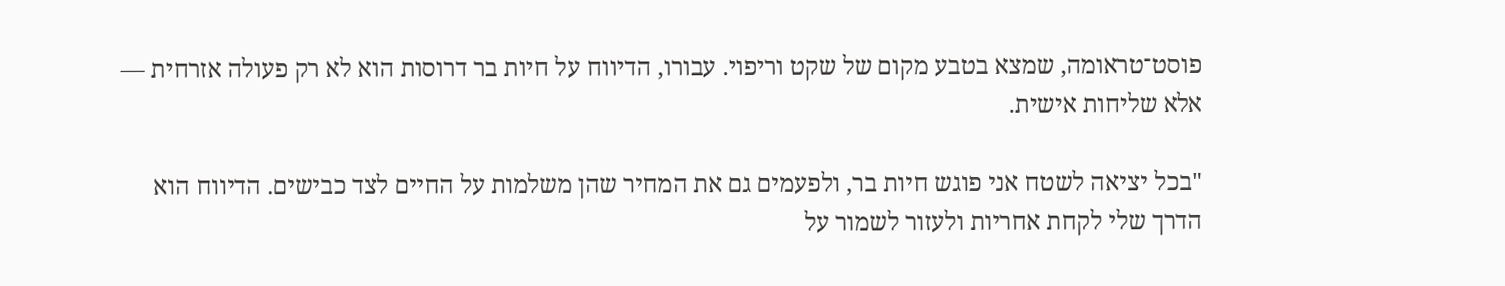פוסט־טראומה, שמצא בטבע מקום של שקט וריפוי. עבורו, הדיווח על חיות בר דרוסות הוא לא רק פעולה אזרחית — אלא שליחות אישית.

"בכל יציאה לשטח אני פוגש חיות בר, ולפעמים גם את המחיר שהן משלמות על החיים לצד כבישים. הדיווח הוא הדרך שלי לקחת אחריות ולעזור לשמור על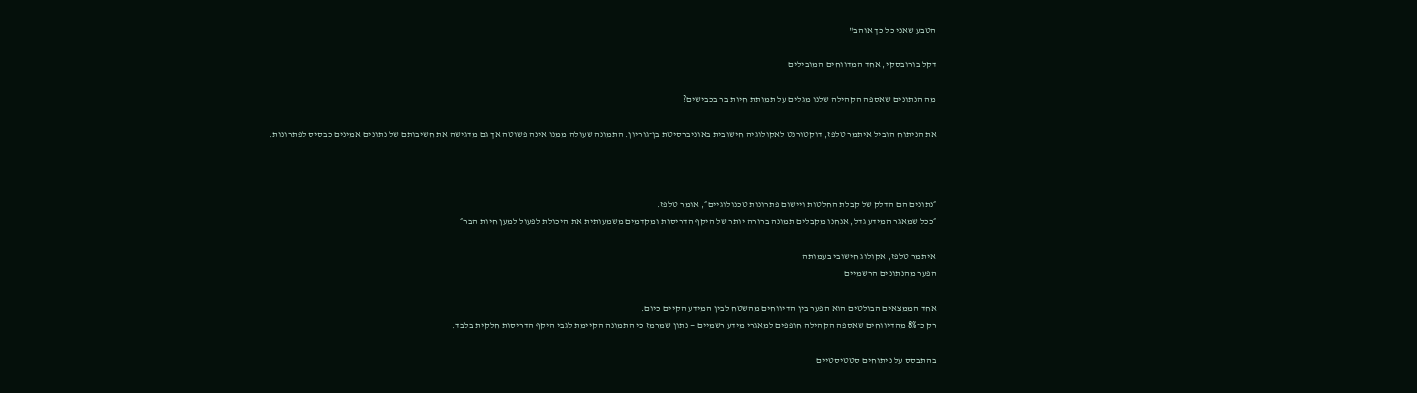הטבע שאני כל כך אוהב"

דקל בורובסקי, אחד המדווחים המובילים

מה הנתונים שאספה הקהילה שלנו מגלים על תמותת חיות בר בכבישים?

את הניתוח הוביל איתמר טלפז, דוקטורנט לאקולוגיה חישובית באוניברסיטת בן־גוריון. התמונה שעולה ממנו אינה פשוטה אך גם מדגישה את חשיבותם של נתונים אמינים כבסיס לפתרונות.



״נתונים הם הדלק של קבלת החלטות ויישום פתרונות טכנולוגיים״, אומר טלפז.
״ככל שמאגר המידע גדל, אנחנו מקבלים תמונה ברורה יותר של היקף הדריסות ומקדמים משמעותית את היכולת לפעול למען חיות הבר״

איתמר טלפז, אקולוג חישובי בעמותה
הפער מהנתונים הרשמיים

אחד הממצאים הבולטים הוא הפער בין הדיווחים מהשטח לבין המידע הקיים כיום.
רק כ־8% מהדיווחים שאספה הקהילה חופפים למאגרי מידע רשמיים — נתון שמרמז כי התמונה הקיימת לגבי היקף הדריסות חלקית בלבד.

בהתבסס על ניתוחים סטטיסטיים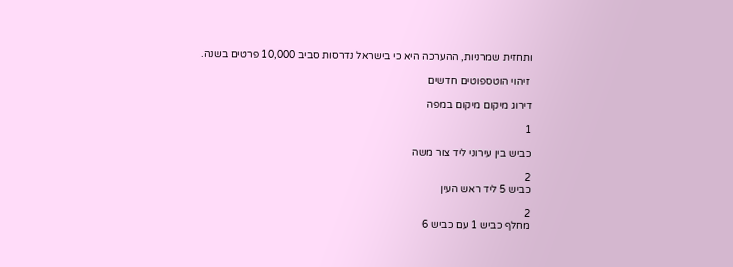ותחזית שמרניות, ההערכה היא כי בישראל נדרסות סביב 10,000 פרטים בשנה.

 זיהוי הוטספוטים חדשים

דירוג מיקום מיקום במפה

1

כביש בין עירוני ליד צור משה

2
כביש 5 ליד ראש העין

2
מחלף כביש 1 עם כביש 6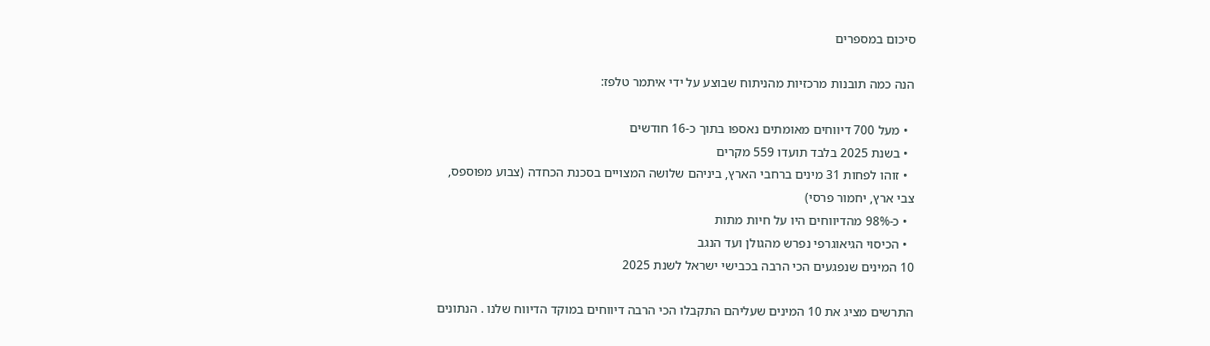סיכום במספרים

הנה כמה תובנות מרכזיות מהניתוח שבוצע על ידי איתמר טלפז:

  • מעל 700 דיווחים מאומתים נאספו בתוך כ-16 חודשים
  • בשנת 2025 בלבד תועדו 559 מקרים
  • זוהו לפחות 31 מינים ברחבי הארץ, ביניהם שלושה המצויים בסכנת הכחדה (צבוע מפוספס, צבי ארץ, יחמור פרסי)
  • כ-98% מהדיווחים היו על חיות מתות
  • הכיסוי הגיאוגרפי נפרש מהגולן ועד הנגב
10 המינים שנפגעים הכי הרבה בכבישי ישראל לשנת 2025

התרשים מציג את 10 המינים שעליהם התקבלו הכי הרבה דיווחים במוקד הדיווח שלנו . הנתונים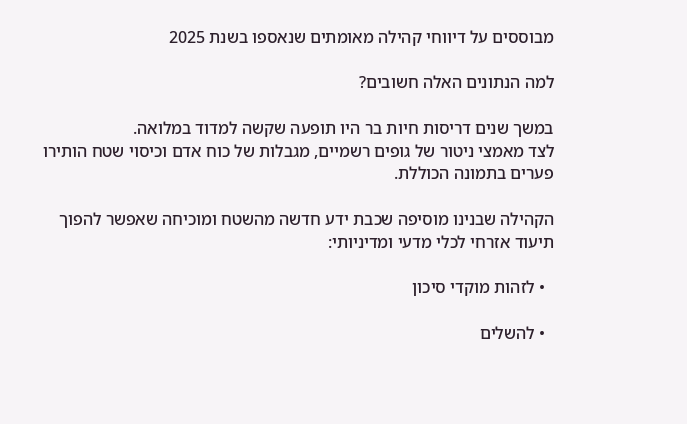מבוססים על דיווחי קהילה מאומתים שנאספו בשנת 2025

למה הנתונים האלה חשובים?

במשך שנים דריסות חיות בר היו תופעה שקשה למדוד במלואה.
לצד מאמצי ניטור של גופים רשמיים, מגבלות של כוח אדם וכיסוי שטח הותירו פערים בתמונה הכוללת.

הקהילה שבנינו מוסיפה שכבת ידע חדשה מהשטח ומוכיחה שאפשר להפוך תיעוד אזרחי לכלי מדעי ומדיניותי:

  • לזהות מוקדי סיכון

  • להשלים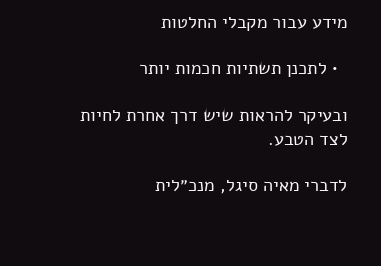מידע עבור מקבלי החלטות

  • לתכנן תשתיות חכמות יותר

ובעיקר להראות שיש דרך אחרת לחיות לצד הטבע.

לדברי מאיה סיגל, מנכ״לית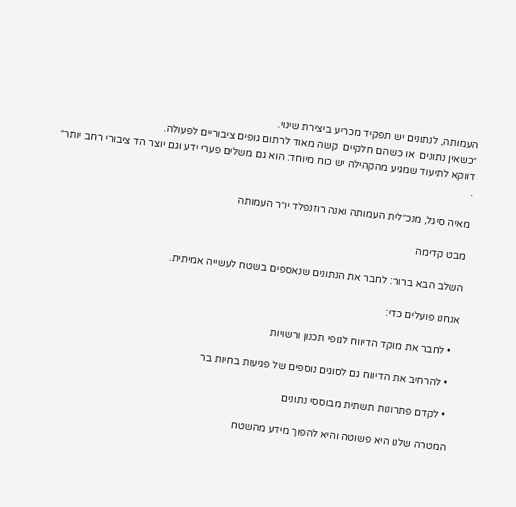העמותה, לנתונים יש תפקיד מכריע ביצירת שינוי.
״כשאין נתונים  או כשהם חלקיים  קשה מאוד לרתום גופים ציבוריים לפעולה.
דווקא לתיעוד שמגיע מהקהילה יש כוח מיוחד: הוא גם משלים פערי ידע וגם יוצר הד ציבורי רחב יותר״
.

מאיה סיגל, מנכ״לית העמותה ואנה רוזנפלד יו״ר העמותה

מבט קדימה

השלב הבא ברור: לחבר את הנתונים שנאספים בשטח לעשייה אמיתית.

אנחנו פועלים כדי:

  • לחבר את מוקד הדיווח לגופי תכנון ורשויות

  • להרחיב את הדיווח גם לסוגים נוספים של פגיעות בחיות בר

  • לקדם פתרונות תשתית מבוססי נתונים

המטרה שלנו היא פשוטה והיא להפוך מידע מהשטח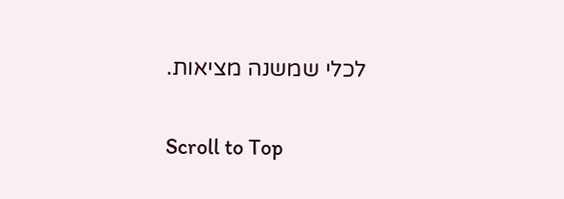לכלי שמשנה מציאות.

Scroll to Top